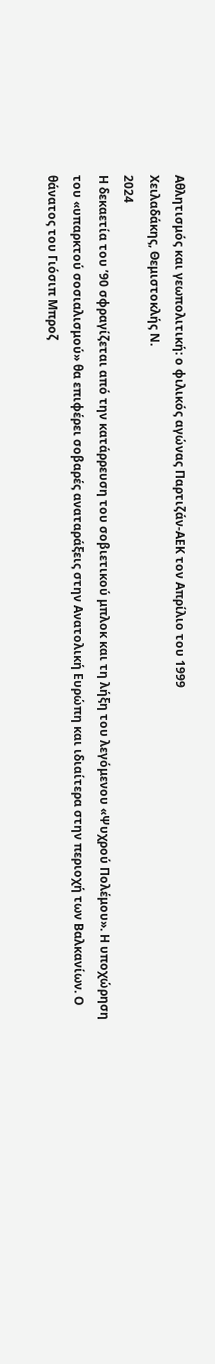Αθλητισμός και γεωπολιτική: ο φιλικός αγώνας Παρτιζάν-ΑΕΚ τον Απρίλιο του 1999
Χειλαδάκης, Θεμιστοκλής Ν.
2024
Η δεκαετία του ’90 σφραγίζεται από την κατάρρευση του σοβιετικού μπλοκ και τη λήξη του λεγόμενου «Ψυχρού Πολέμου». Η υποχώρηση του «υπαρκτού σοσιαλισμού» θα επιφέρει σοβαρές αναταράξεις στην Ανατολική Ευρώπη και ιδιαίτερα στην περιοχή των Βαλκανίων. Ο θάνατος του Γιόσιπ Μπροζ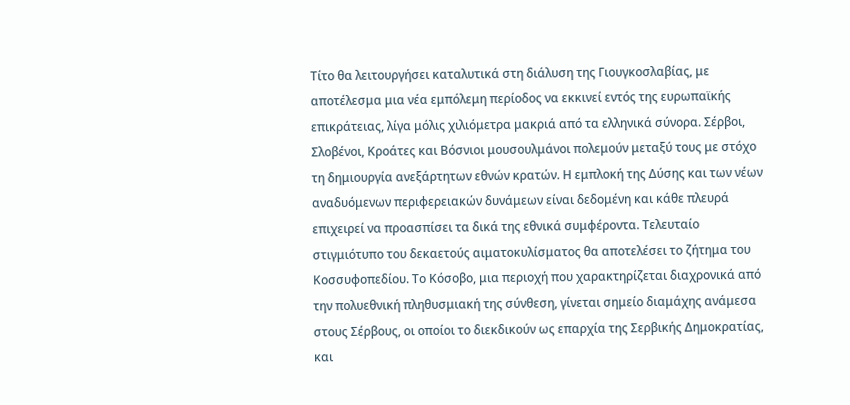Τίτο θα λειτουργήσει καταλυτικά στη διάλυση της Γιουγκοσλαβίας, με αποτέλεσμα μια νέα εμπόλεμη περίοδος να εκκινεί εντός της ευρωπαϊκής επικράτειας, λίγα μόλις χιλιόμετρα μακριά από τα ελληνικά σύνορα. Σέρβοι, Σλοβένοι, Κροάτες και Βόσνιοι μουσουλμάνοι πολεμούν μεταξύ τους με στόχο τη δημιουργία ανεξάρτητων εθνών κρατών. Η εμπλοκή της Δύσης και των νέων αναδυόμενων περιφερειακών δυνάμεων είναι δεδομένη και κάθε πλευρά επιχειρεί να προασπίσει τα δικά της εθνικά συμφέροντα. Τελευταίο στιγμιότυπο του δεκαετούς αιματοκυλίσματος θα αποτελέσει το ζήτημα του Κοσσυφοπεδίου. Το Κόσοβο, μια περιοχή που χαρακτηρίζεται διαχρονικά από την πολυεθνική πληθυσμιακή της σύνθεση, γίνεται σημείο διαμάχης ανάμεσα στους Σέρβους, οι οποίοι το διεκδικούν ως επαρχία της Σερβικής Δημοκρατίας, και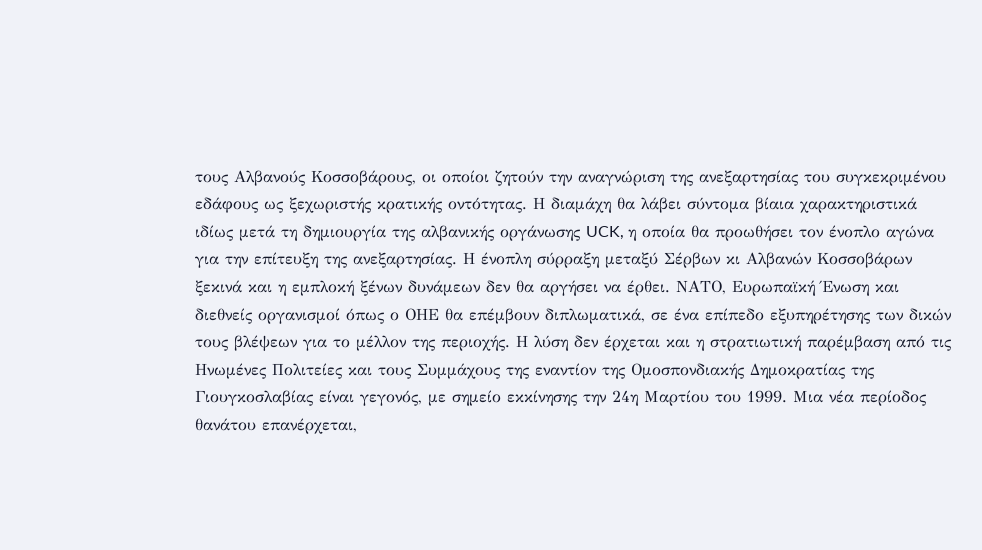τους Αλβανούς Κοσσοβάρους, οι οποίοι ζητούν την αναγνώριση της ανεξαρτησίας του συγκεκριμένου εδάφους ως ξεχωριστής κρατικής οντότητας. Η διαμάχη θα λάβει σύντομα βίαια χαρακτηριστικά ιδίως μετά τη δημιουργία της αλβανικής οργάνωσης UCK, η οποία θα προωθήσει τον ένοπλο αγώνα για την επίτευξη της ανεξαρτησίας. Η ένοπλη σύρραξη μεταξύ Σέρβων κι Αλβανών Κοσσοβάρων ξεκινά και η εμπλοκή ξένων δυνάμεων δεν θα αργήσει να έρθει. ΝΑΤΟ, Ευρωπαϊκή Ένωση και διεθνείς οργανισμοί όπως ο ΟΗΕ θα επέμβουν διπλωματικά, σε ένα επίπεδο εξυπηρέτησης των δικών τους βλέψεων για το μέλλον της περιοχής. Η λύση δεν έρχεται και η στρατιωτική παρέμβαση από τις Ηνωμένες Πολιτείες και τους Συμμάχους της εναντίον της Ομοσπονδιακής Δημοκρατίας της Γιουγκοσλαβίας είναι γεγονός, με σημείο εκκίνησης την 24η Μαρτίου του 1999. Μια νέα περίοδος θανάτου επανέρχεται,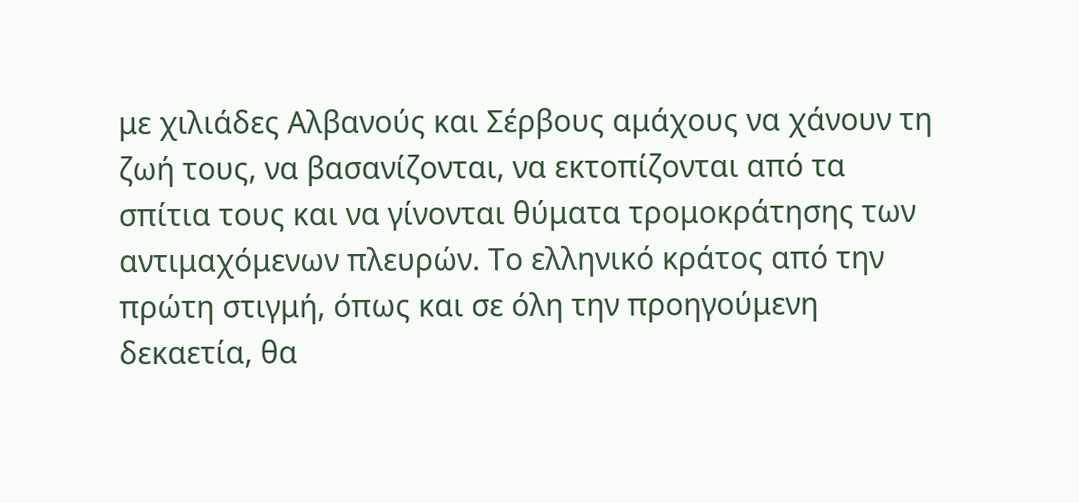με χιλιάδες Αλβανούς και Σέρβους αμάχους να χάνουν τη ζωή τους, να βασανίζονται, να εκτοπίζονται από τα σπίτια τους και να γίνονται θύματα τρομοκράτησης των αντιμαχόμενων πλευρών. Το ελληνικό κράτος από την πρώτη στιγμή, όπως και σε όλη την προηγούμενη δεκαετία, θα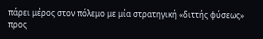πάρει μέρος στον πόλεμο με μία στρατηγική «διττής φύσεως» προς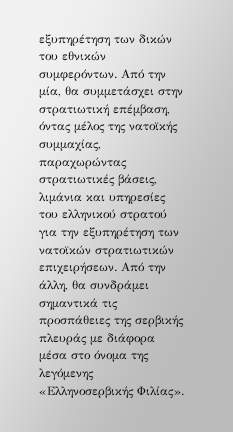εξυπηρέτηση των δικών του εθνικών συμφερόντων. Από την μία, θα συμμετάσχει στην στρατιωτική επέμβαση, όντας μέλος της νατοϊκής συμμαχίας, παραχωρώντας στρατιωτικές βάσεις, λιμάνια και υπηρεσίες του ελληνικού στρατού για την εξυπηρέτηση των νατοϊκών στρατιωτικών επιχειρήσεων. Από την άλλη, θα συνδράμει σημαντικά τις προσπάθειες της σερβικής πλευράς με διάφορα μέσα στο όνομα της λεγόμενης «Ελληνοσερβικής Φιλίας».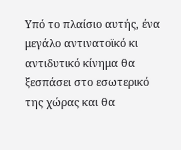Υπό το πλαίσιο αυτής, ένα μεγάλο αντινατοϊκό κι αντιδυτικό κίνημα θα ξεσπάσει στο εσωτερικό της χώρας και θα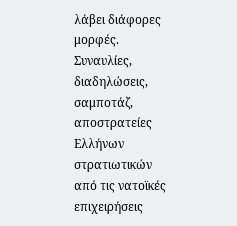λάβει διάφορες μορφές. Συναυλίες, διαδηλώσεις, σαμποτάζ, αποστρατείες Ελλήνων στρατιωτικών από τις νατοϊκές επιχειρήσεις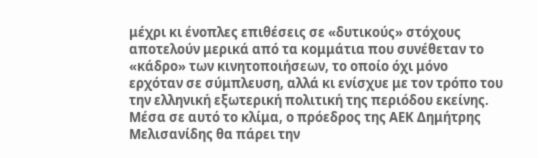μέχρι κι ένοπλες επιθέσεις σε «δυτικούς» στόχους αποτελούν μερικά από τα κομμάτια που συνέθεταν το «κάδρο» των κινητοποιήσεων, το οποίο όχι μόνο ερχόταν σε σύμπλευση, αλλά κι ενίσχυε με τον τρόπο του την ελληνική εξωτερική πολιτική της περιόδου εκείνης. Μέσα σε αυτό το κλίμα, ο πρόεδρος της ΑΕΚ Δημήτρης Μελισανίδης θα πάρει την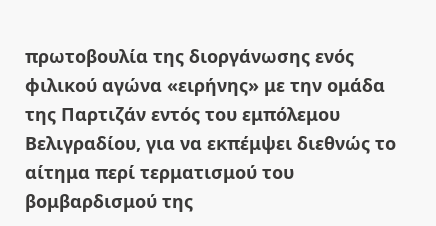πρωτοβουλία της διοργάνωσης ενός φιλικού αγώνα «ειρήνης» με την ομάδα της Παρτιζάν εντός του εμπόλεμου Βελιγραδίου, για να εκπέμψει διεθνώς το αίτημα περί τερματισμού του βομβαρδισμού της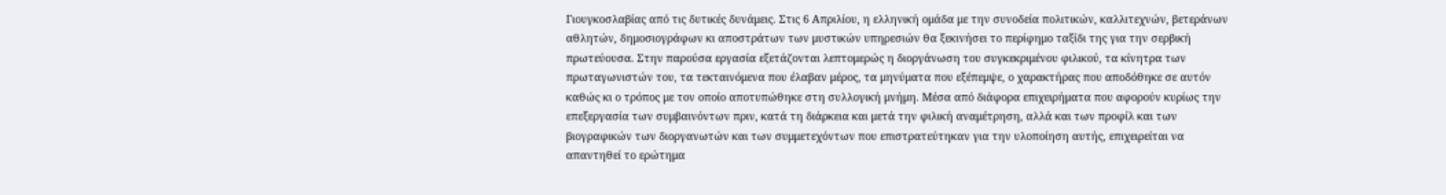Γιουγκοσλαβίας από τις δυτικές δυνάμεις. Στις 6 Απριλίου, η ελληνική ομάδα με την συνοδεία πολιτικών, καλλιτεχνών, βετεράνων αθλητών, δημοσιογράφων κι αποστράτων των μυστικών υπηρεσιών θα ξεκινήσει το περίφημο ταξίδι της για την σερβική πρωτεύουσα. Στην παρούσα εργασία εξετάζονται λεπτομερώς η διοργάνωση του συγκεκριμένου φιλικού, τα κίνητρα των πρωταγωνιστών του, τα τεκταινόμενα που έλαβαν μέρος, τα μηνύματα που εξέπεμψε, ο χαρακτήρας που αποδόθηκε σε αυτόν καθώς κι ο τρόπος με τον οποίο αποτυπώθηκε στη συλλογική μνήμη. Μέσα από διάφορα επιχειρήματα που αφορούν κυρίως την επεξεργασία των συμβαινόντων πριν, κατά τη διάρκεια και μετά την φιλική αναμέτρηση, αλλά και των προφίλ και των βιογραφικών των διοργανωτών και των συμμετεχόντων που επιστρατεύτηκαν για την υλοποίηση αυτής, επιχειρείται να απαντηθεί το ερώτημα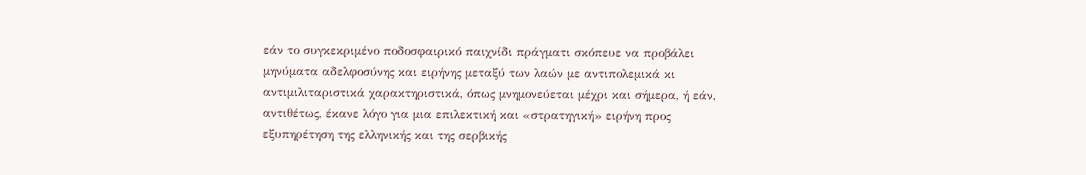εάν το συγκεκριμένο ποδοσφαιρικό παιχνίδι πράγματι σκόπευε να προβάλει μηνύματα αδελφοσύνης και ειρήνης μεταξύ των λαών με αντιπολεμικά κι αντιμιλιταριστικά χαρακτηριστικά, όπως μνημονεύεται μέχρι και σήμερα, ή εάν, αντιθέτως, έκανε λόγο για μια επιλεκτική και «στρατηγική» ειρήνη προς εξυπηρέτηση της ελληνικής και της σερβικής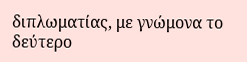διπλωματίας, με γνώμονα το δεύτερο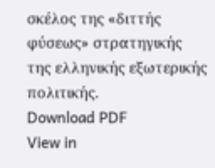σκέλος της «διττής φύσεως» στρατηγικής της ελληνικής εξωτερικής πολιτικής.
Download PDF
View in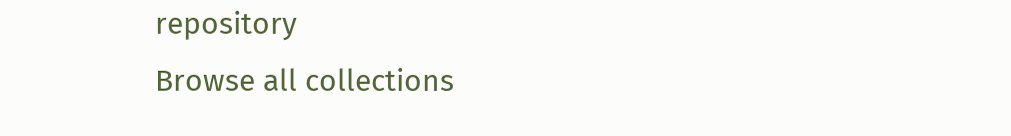repository
Browse all collections